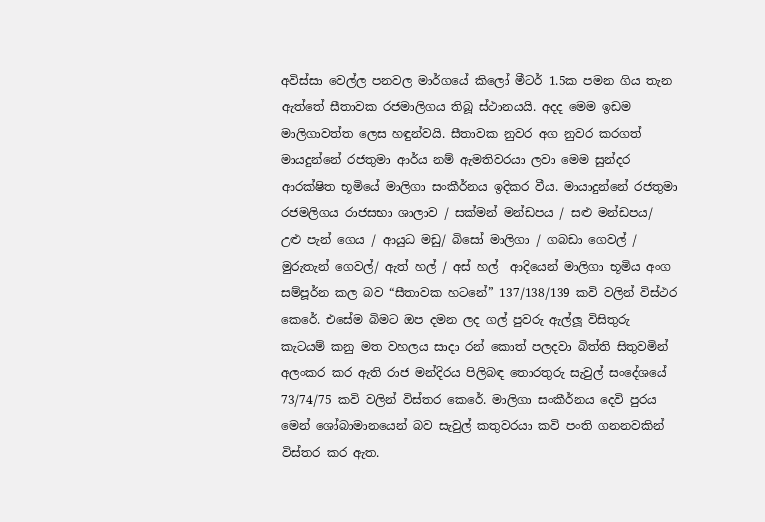අවිස්සා වෙල්ල පනවල මාර්ගයේ කිලෝ මීටර් 1.5ක පමන ගිය තැන ඇත්තේ සීතාවක රජමාලිගය තිබූ ස්ථානයයි. අදද මෙම ඉඩම මාලිගාවත්ත ලෙස හඳුන්වයි. සීතාවක නුවර අග නුවර කරගත් මායදුන්නේ රජතුමා ආර්ය නම් ඇමතිවරයා ලවා මෙම සුන්දර ආරක්ෂිත භූමියේ මාලිගා සංකීර්නය ඉදිකර වීය. මායාදුන්නේ රජතුමා රජමලිගය රාජසභා ශාලාව / සක්මන් මන්ඩපය / සළු මන්ඩපය/ උළු පැන් ගෙය / ආයුධ මඩු/ බිසෝ මාලිගා / ගබඩා ගෙවල් / මුරුතැන් ගෙවල්/ ඇත් හල් / අස් හල්  ආදියෙන් මාලිගා භූමිය අංග සම්පූර්න කල බව “සීතාවක හටනේ” 137/138/139 කවි වලින් විස්ථර කෙරේ. එසේම බිමට ඔප දමන ලද ගල් පුවරු ඇල්ලූ විසිතුරු කැටයම් කනු මත වහලය සාදා රන් කොත් පලදවා බිත්ති සිතුවමින් අලංකර කර ඇති රාජ මන්දිරය පිලිබඳ තොරතුරු සැවුල් සංදේශයේ 73/74/75 කවි වලින් විස්තර කෙරේ. මාලිගා සංකීර්නය දෙවි පුරය මෙන් ශෝබාමානයෙන් බව සැවුල් කතුවරයා කවි පංති ගනනවකින් විස්තර කර ඇත.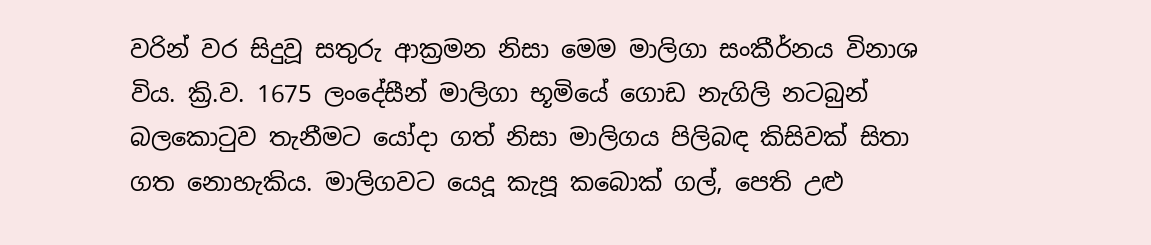වරින් වර සිදුවූ සතුරු ආක්‍රමන නිසා මෙම මාලිගා සංකීර්නය විනාශ විය. ක්‍රි.ව. 1675 ලංදේසීන් මාලිගා භූමියේ ගොඩ නැගිලි නටබුන් බලකො‍ටුව තැනීමට යෝදා ගත් නිසා මාලිගය පිලිබඳ කිසිවක් සිතා ගත නොහැකිය. මාලිගවට යෙදූ කැපූ කබොක් ගල්, පෙති උළු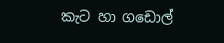කැට හා ගඩොල්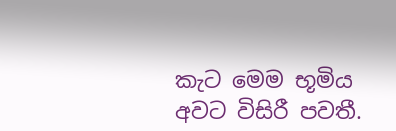කැට මෙම භූමිය අවට විසිරී පවතී.